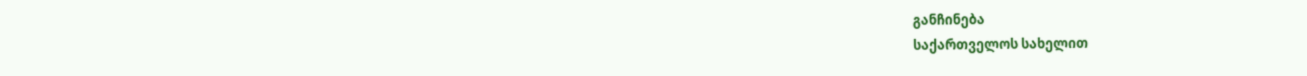განჩინება
საქართველოს სახელით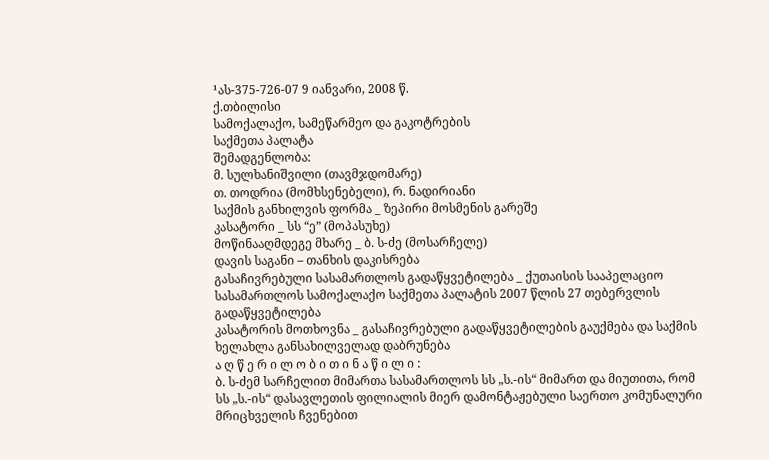¹ას-375-726-07 9 იანვარი, 2008 წ.
ქ.თბილისი
სამოქალაქო, სამეწარმეო და გაკოტრების
საქმეთა პალატა
შემადგენლობა:
მ. სულხანიშვილი (თავმჯდომარე)
თ. თოდრია (მომხსენებელი), რ. ნადირიანი
საქმის განხილვის ფორმა _ ზეპირი მოსმენის გარეშე
კასატორი _ სს “ე” (მოპასუხე)
მოწინააღმდეგე მხარე _ ბ. ს-ძე (მოსარჩელე)
დავის საგანი – თანხის დაკისრება
გასაჩივრებული სასამართლოს გადაწყვეტილება _ ქუთაისის სააპელაციო სასამართლოს სამოქალაქო საქმეთა პალატის 2007 წლის 27 თებერვლის გადაწყვეტილება
კასატორის მოთხოვნა _ გასაჩივრებული გადაწყვეტილების გაუქმება და საქმის ხელახლა განსახილველად დაბრუნება
ა ღ წ ე რ ი ლ ო ბ ი თ ი ნ ა წ ი ლ ი :
ბ. ს-ძემ სარჩელით მიმართა სასამართლოს სს „ს.-ის“ მიმართ და მიუთითა, რომ სს „ს.-ის“ დასავლეთის ფილიალის მიერ დამონტაჟებული საერთო კომუნალური მრიცხველის ჩვენებით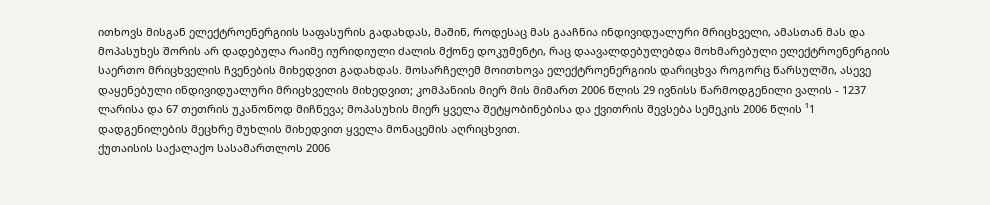ითხოვს მისგან ელექტროენერგიის საფასურის გადახდას, მაშინ, როდესაც მას გააჩნია ინდივიდუალური მრიცხველი, ამასთან მას და მოპასუხეს შორის არ დადებულა რაიმე იურიდიული ძალის მქონე დოკუმენტი, რაც დაავალდებულებდა მოხმარებული ელექტროენერგიის საერთო მრიცხველის ჩვენების მიხედვით გადახდას. მოსარჩელემ მოითხოვა ელექტროენერგიის დარიცხვა როგორც წარსულში, ასევე დაყენებული ინდივიდუალური მრიცხველის მიხედვით; კომპანიის მიერ მის მიმართ 2006 წლის 29 ივნისს წარმოდგენილი ვალის - 1237 ლარისა და 67 თეთრის უკანონოდ მიჩნევა; მოპასუხის მიერ ყველა შეტყობინებისა და ქვითრის შევსება სემეკის 2006 წლის ¹1 დადგენილების მეცხრე მუხლის მიხედვით ყველა მონაცემის აღრიცხვით.
ქუთაისის საქალაქო სასამართლოს 2006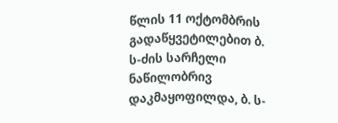წლის 11 ოქტომბრის გადაწყვეტილებით ბ. ს-ძის სარჩელი ნაწილობრივ დაკმაყოფილდა, ბ. ს-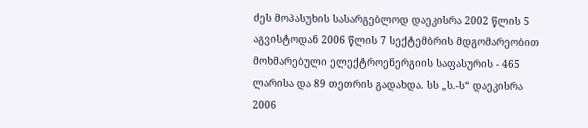ძეს მოპასუხის სასარგებლოდ დაეკისრა 2002 წლის 5 აგვისტოდან 2006 წლის 7 სექტემბრის მდგომარეობით მოხმარებული ელექტროენერგიის საფასურის - 465 ლარისა და 89 თეთრის გადახდა. სს „ს.-ს“ დაეკისრა 2006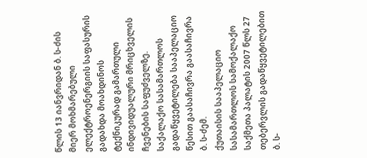წლის 13 იანვრიდან ბ. ს-ძის მიერ მოხმარებული ელექტროენერგიის საფასურის გადახდა მოახდინოს ტექნიკურად გამართული ინდივიდუალური მრიცხველის ჩვენების საფუძველზე.
საქალაქო სასამართლოს გადაწყვეტილება სააპელაციო წესით გაასაჩივრა გაასაჩივრა ბ. ს-ძემ.
ქუთაისის სააპელაციო სასამართლოს სამოქალაქო საქმეთა პალატის 2007 წლს 27 თებერვლის გადაწყვეტილებით ბ. ს-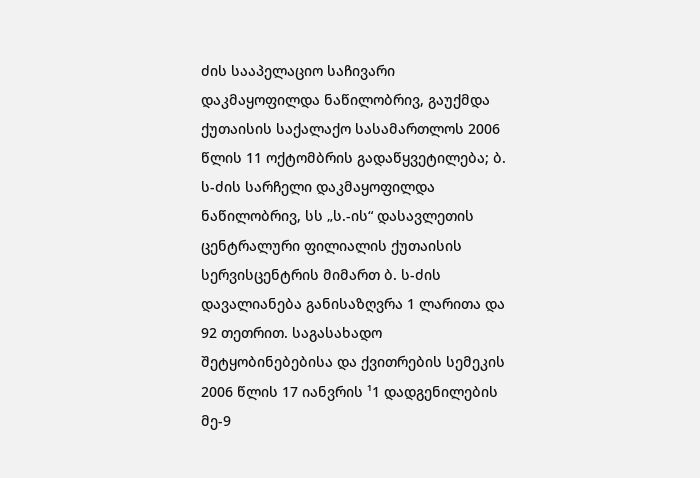ძის სააპელაციო საჩივარი დაკმაყოფილდა ნაწილობრივ, გაუქმდა ქუთაისის საქალაქო სასამართლოს 2006 წლის 11 ოქტომბრის გადაწყვეტილება; ბ. ს-ძის სარჩელი დაკმაყოფილდა ნაწილობრივ, სს „ს.-ის“ დასავლეთის ცენტრალური ფილიალის ქუთაისის სერვისცენტრის მიმართ ბ. ს-ძის დავალიანება განისაზღვრა 1 ლარითა და 92 თეთრით. საგასახადო შეტყობინებებისა და ქვითრების სემეკის 2006 წლის 17 იანვრის ¹1 დადგენილების მე-9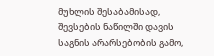მუხლის შესაბამისად, შევსების ნაწილში დავის საგნის არარსებობის გამო,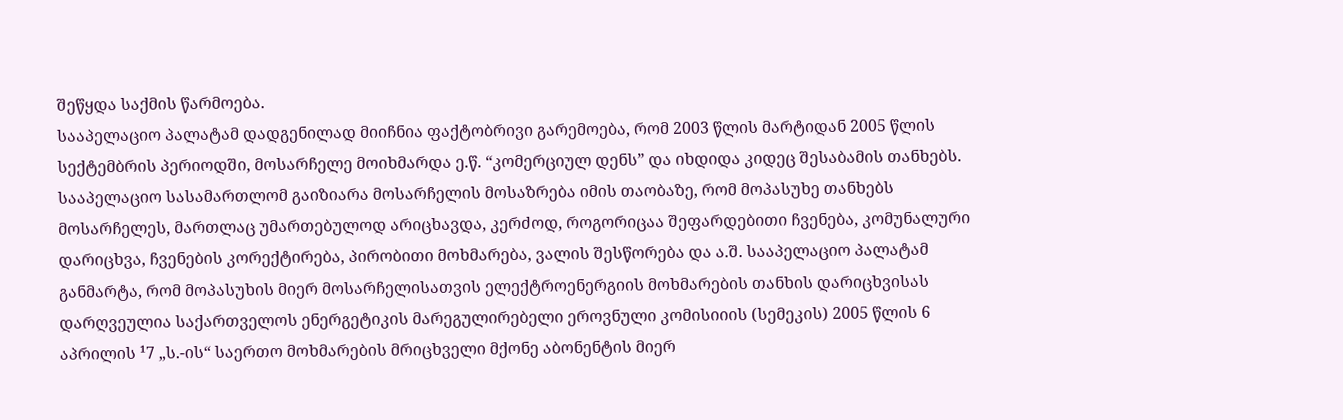შეწყდა საქმის წარმოება.
სააპელაციო პალატამ დადგენილად მიიჩნია ფაქტობრივი გარემოება, რომ 2003 წლის მარტიდან 2005 წლის სექტემბრის პერიოდში, მოსარჩელე მოიხმარდა ე.წ. “კომერციულ დენს” და იხდიდა კიდეც შესაბამის თანხებს. სააპელაციო სასამართლომ გაიზიარა მოსარჩელის მოსაზრება იმის თაობაზე, რომ მოპასუხე თანხებს მოსარჩელეს, მართლაც უმართებულოდ არიცხავდა, კერძოდ, როგორიცაა შეფარდებითი ჩვენება, კომუნალური დარიცხვა, ჩვენების კორექტირება, პირობითი მოხმარება, ვალის შესწორება და ა.შ. სააპელაციო პალატამ განმარტა, რომ მოპასუხის მიერ მოსარჩელისათვის ელექტროენერგიის მოხმარების თანხის დარიცხვისას დარღვეულია საქართველოს ენერგეტიკის მარეგულირებელი ეროვნული კომისიიის (სემეკის) 2005 წლის 6 აპრილის ¹7 „ს.-ის“ საერთო მოხმარების მრიცხველი მქონე აბონენტის მიერ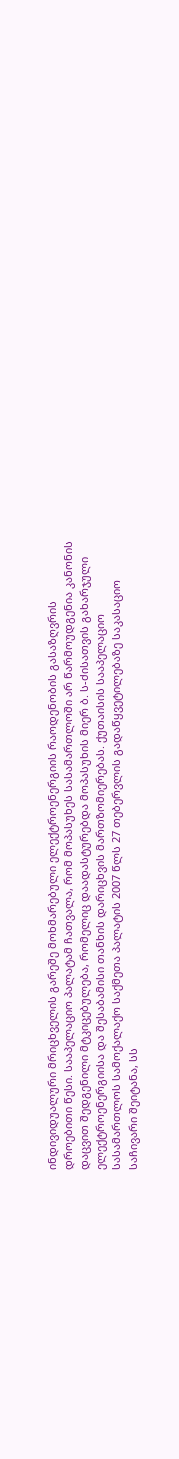ინდივიდუალური მრიცხველის გარეშე მოხმარებული ელექტროენერგიის რაოდენობის გასაზღვრის დროებითი წესი. სააპელაციო პალატამ ჩათვალა, რომ მოპასუხეს სასამართლოში არ წარმოუდგენია კანონის დაცვით შედგენილი მტკიცებულება, რომელიც დაადასტურებდა მოპასუხის მიერ ბ. ს-ძისათვის გახარჯული ელექტროენერგიისა და შესაბამისი თანხის დარიცხვის მართზომიერებას. ქუთაისის სააპელაციო სასამართლოს სამოქალაქო საქმეთა პალატის 2007 წლს 27 თებერვლის გადაწყვეტილებაზე საკასაციო საჩივარი შეიტანა, სს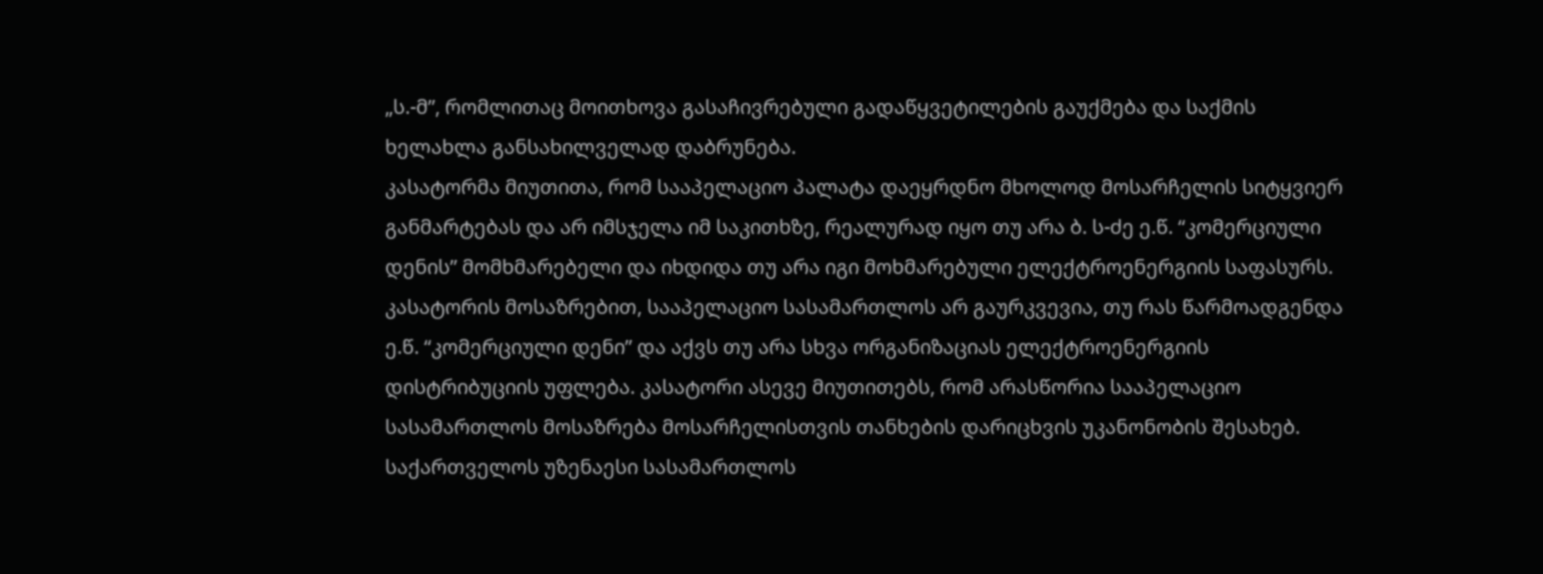„ს.-მ”, რომლითაც მოითხოვა გასაჩივრებული გადაწყვეტილების გაუქმება და საქმის ხელახლა განსახილველად დაბრუნება.
კასატორმა მიუთითა, რომ სააპელაციო პალატა დაეყრდნო მხოლოდ მოსარჩელის სიტყვიერ განმარტებას და არ იმსჯელა იმ საკითხზე, რეალურად იყო თუ არა ბ. ს-ძე ე.წ. “კომერციული დენის” მომხმარებელი და იხდიდა თუ არა იგი მოხმარებული ელექტროენერგიის საფასურს. კასატორის მოსაზრებით, სააპელაციო სასამართლოს არ გაურკვევია, თუ რას წარმოადგენდა ე.წ. “კომერციული დენი” და აქვს თუ არა სხვა ორგანიზაციას ელექტროენერგიის დისტრიბუციის უფლება. კასატორი ასევე მიუთითებს, რომ არასწორია სააპელაციო სასამართლოს მოსაზრება მოსარჩელისთვის თანხების დარიცხვის უკანონობის შესახებ.
საქართველოს უზენაესი სასამართლოს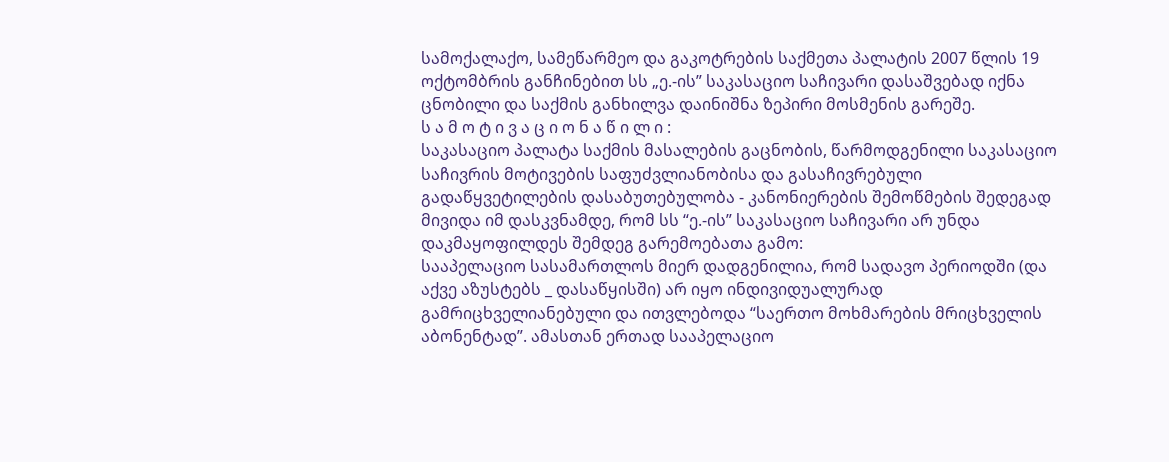სამოქალაქო, სამეწარმეო და გაკოტრების საქმეთა პალატის 2007 წლის 19 ოქტომბრის განჩინებით სს „ე.-ის” საკასაციო საჩივარი დასაშვებად იქნა ცნობილი და საქმის განხილვა დაინიშნა ზეპირი მოსმენის გარეშე.
ს ა მ ო ტ ი ვ ა ც ი ო ნ ა წ ი ლ ი :
საკასაციო პალატა საქმის მასალების გაცნობის, წარმოდგენილი საკასაციო საჩივრის მოტივების საფუძვლიანობისა და გასაჩივრებული გადაწყვეტილების დასაბუთებულობა - კანონიერების შემოწმების შედეგად მივიდა იმ დასკვნამდე, რომ სს “ე.-ის” საკასაციო საჩივარი არ უნდა დაკმაყოფილდეს შემდეგ გარემოებათა გამო:
სააპელაციო სასამართლოს მიერ დადგენილია, რომ სადავო პერიოდში (და აქვე აზუსტებს _ დასაწყისში) არ იყო ინდივიდუალურად გამრიცხველიანებული და ითვლებოდა “საერთო მოხმარების მრიცხველის აბონენტად”. ამასთან ერთად სააპელაციო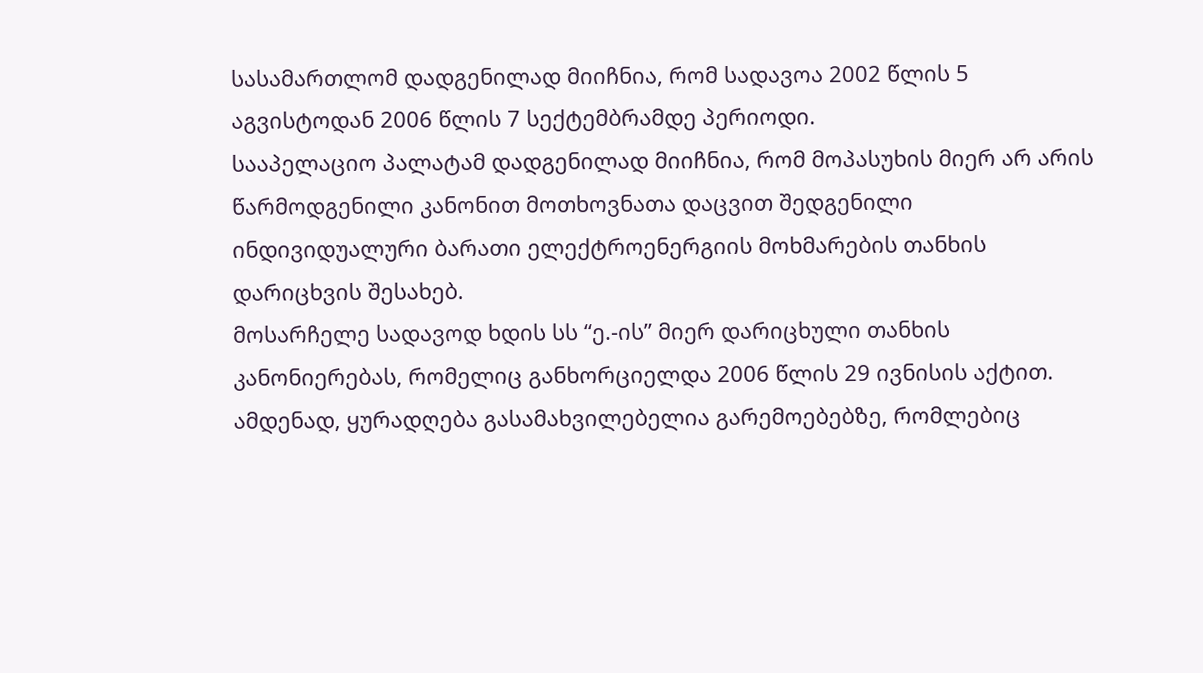სასამართლომ დადგენილად მიიჩნია, რომ სადავოა 2002 წლის 5 აგვისტოდან 2006 წლის 7 სექტემბრამდე პერიოდი.
სააპელაციო პალატამ დადგენილად მიიჩნია, რომ მოპასუხის მიერ არ არის წარმოდგენილი კანონით მოთხოვნათა დაცვით შედგენილი ინდივიდუალური ბარათი ელექტროენერგიის მოხმარების თანხის დარიცხვის შესახებ.
მოსარჩელე სადავოდ ხდის სს “ე.-ის” მიერ დარიცხული თანხის კანონიერებას, რომელიც განხორციელდა 2006 წლის 29 ივნისის აქტით. ამდენად, ყურადღება გასამახვილებელია გარემოებებზე, რომლებიც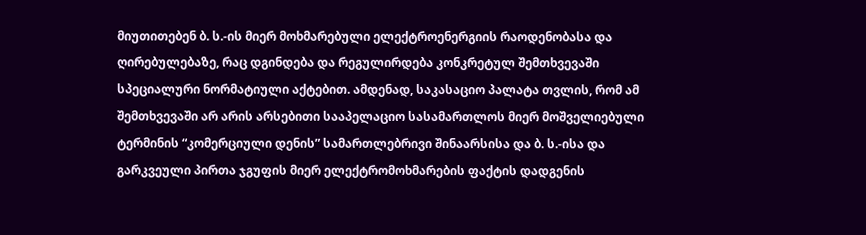მიუთითებენ ბ. ს.-ის მიერ მოხმარებული ელექტროენერგიის რაოდენობასა და ღირებულებაზე, რაც დგინდება და რეგულირდება კონკრეტულ შემთხვევაში სპეციალური ნორმატიული აქტებით. ამდენად, საკასაციო პალატა თვლის, რომ ამ შემთხვევაში არ არის არსებითი სააპელაციო სასამართლოს მიერ მოშველიებული ტერმინის “კომერციული დენის” სამართლებრივი შინაარსისა და ბ. ს.-ისა და გარკვეული პირთა ჯგუფის მიერ ელექტრომოხმარების ფაქტის დადგენის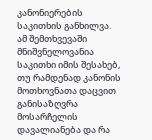კანონიერების საკითხის განხილვა.
ამ შემთხვევაში მნიშვნელოვანია საკითხი იმის შესახებ, თუ რამდენად კანონის მოთხოვნათა დაცვით განისაზღვრა მოსარჩელის დავალიანება და რა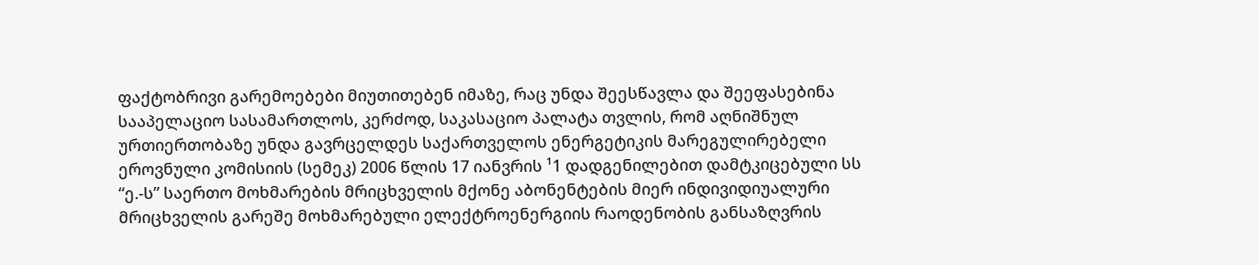ფაქტობრივი გარემოებები მიუთითებენ იმაზე, რაც უნდა შეესწავლა და შეეფასებინა სააპელაციო სასამართლოს, კერძოდ, საკასაციო პალატა თვლის, რომ აღნიშნულ ურთიერთობაზე უნდა გავრცელდეს საქართველოს ენერგეტიკის მარეგულირებელი ეროვნული კომისიის (სემეკ) 2006 წლის 17 იანვრის ¹1 დადგენილებით დამტკიცებული სს “ე.-ს” საერთო მოხმარების მრიცხველის მქონე აბონენტების მიერ ინდივიდიუალური მრიცხველის გარეშე მოხმარებული ელექტროენერგიის რაოდენობის განსაზღვრის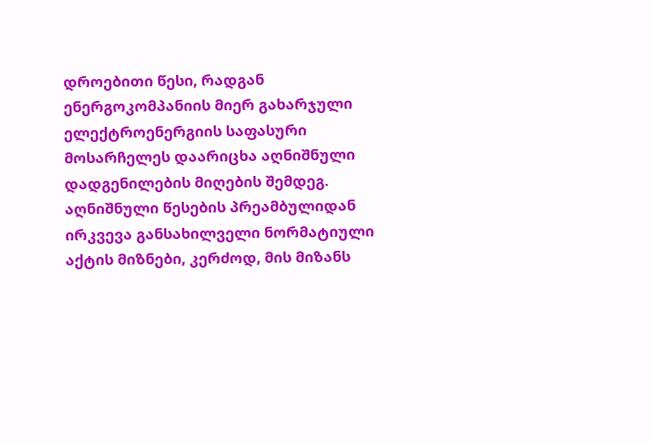დროებითი წესი, რადგან ენერგოკომპანიის მიერ გახარჯული ელექტროენერგიის საფასური მოსარჩელეს დაარიცხა აღნიშნული დადგენილების მიღების შემდეგ.
აღნიშნული წესების პრეამბულიდან ირკვევა განსახილველი ნორმატიული აქტის მიზნები, კერძოდ, მის მიზანს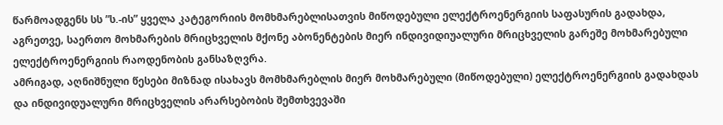წარმოადგენს სს ”ს.-ის” ყველა კატეგორიის მომხმარებლისათვის მიწოდებული ელექტროენერგიის საფასურის გადახდა, აგრეთვე, საერთო მოხმარების მრიცხველის მქონე აბონენტების მიერ ინდივიდიუალური მრიცხველის გარეშე მოხმარებული ელექტროენერგიის რაოდენობის განსაზღვრა.
ამრიგად, აღნიშნული წესები მიზნად ისახავს მომხმარებლის მიერ მოხმარებული (მიწოდებული) ელექტროენერგიის გადახდას და ინდივიდუალური მრიცხველის არარსებობის შემთხვევაში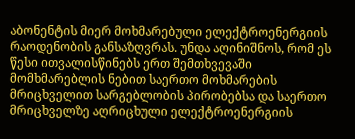აბონენტის მიერ მოხმარებული ელექტროენერგიის რაოდენობის განსაზღვრას. უნდა აღინიშნოს, რომ ეს წესი ითვალისწინებს ერთ შემთხვევაში მომხმარებლის ნებით საერთო მოხმარების მრიცხველით სარგებლობის პირობებსა და საერთო მრიცხველზე აღრიცხული ელექტროენერგიის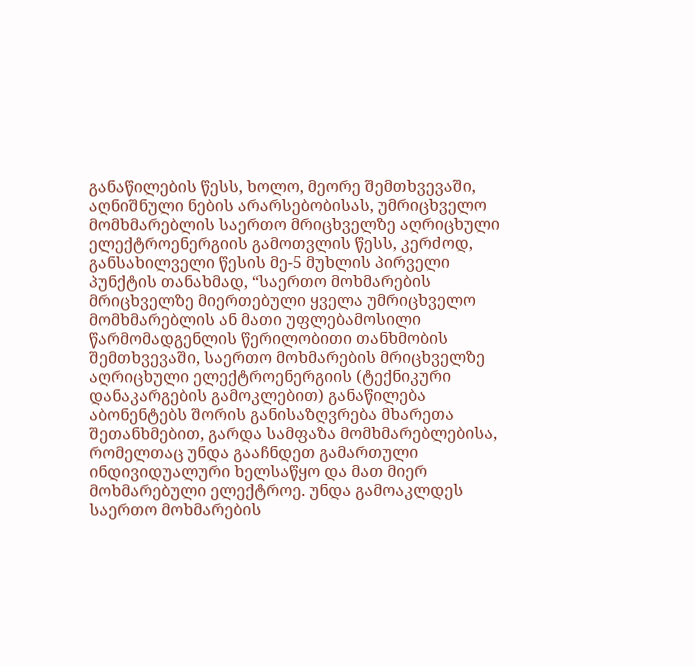განაწილების წესს, ხოლო, მეორე შემთხვევაში, აღნიშნული ნების არარსებობისას, უმრიცხველო მომხმარებლის საერთო მრიცხველზე აღრიცხული ელექტროენერგიის გამოთვლის წესს, კერძოდ, განსახილველი წესის მე-5 მუხლის პირველი პუნქტის თანახმად, “საერთო მოხმარების მრიცხველზე მიერთებული ყველა უმრიცხველო მომხმარებლის ან მათი უფლებამოსილი წარმომადგენლის წერილობითი თანხმობის შემთხვევაში, საერთო მოხმარების მრიცხველზე აღრიცხული ელექტროენერგიის (ტექნიკური დანაკარგების გამოკლებით) განაწილება აბონენტებს შორის განისაზღვრება მხარეთა შეთანხმებით, გარდა სამფაზა მომხმარებლებისა, რომელთაც უნდა გააჩნდეთ გამართული ინდივიდუალური ხელსაწყო და მათ მიერ მოხმარებული ელექტროე. უნდა გამოაკლდეს საერთო მოხმარების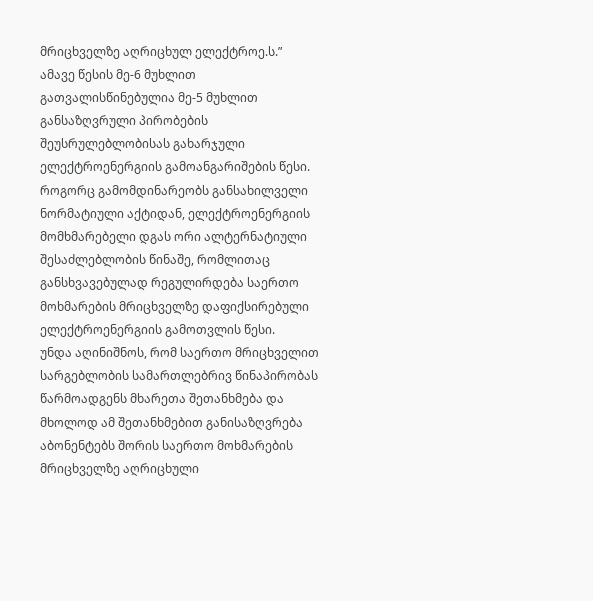მრიცხველზე აღრიცხულ ელექტროე.ს.”
ამავე წესის მე-6 მუხლით გათვალისწინებულია მე-5 მუხლით განსაზღვრული პირობების შეუსრულებლობისას გახარჯული ელექტროენერგიის გამოანგარიშების წესი.
როგორც გამომდინარეობს განსახილველი ნორმატიული აქტიდან, ელექტროენერგიის მომხმარებელი დგას ორი ალტერნატიული შესაძლებლობის წინაშე, რომლითაც განსხვავებულად რეგულირდება საერთო მოხმარების მრიცხველზე დაფიქსირებული ელექტროენერგიის გამოთვლის წესი.
უნდა აღინიშნოს, რომ საერთო მრიცხველით სარგებლობის სამართლებრივ წინაპირობას წარმოადგენს მხარეთა შეთანხმება და მხოლოდ ამ შეთანხმებით განისაზღვრება აბონენტებს შორის საერთო მოხმარების მრიცხველზე აღრიცხული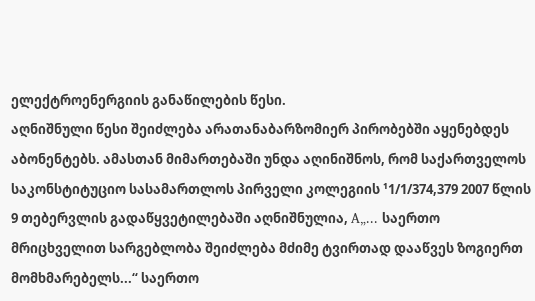ელექტროენერგიის განაწილების წესი.
აღნიშნული წესი შეიძლება არათანაბარზომიერ პირობებში აყენებდეს აბონენტებს. ამასთან მიმართებაში უნდა აღინიშნოს, რომ საქართველოს საკონსტიტუციო სასამართლოს პირველი კოლეგიის ¹1/1/374,379 2007 წლის 9 თებერვლის გადაწყვეტილებაში აღნიშნულია, A„... საერთო მრიცხველით სარგებლობა შეიძლება მძიმე ტვირთად დააწვეს ზოგიერთ მომხმარებელს...“ საერთო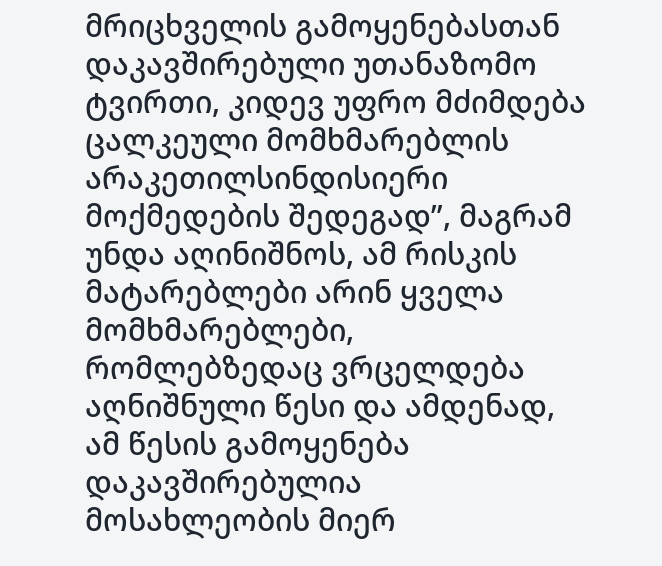მრიცხველის გამოყენებასთან დაკავშირებული უთანაზომო ტვირთი, კიდევ უფრო მძიმდება ცალკეული მომხმარებლის არაკეთილსინდისიერი მოქმედების შედეგად”, მაგრამ უნდა აღინიშნოს, ამ რისკის მატარებლები არინ ყველა მომხმარებლები, რომლებზედაც ვრცელდება აღნიშნული წესი და ამდენად, ამ წესის გამოყენება დაკავშირებულია მოსახლეობის მიერ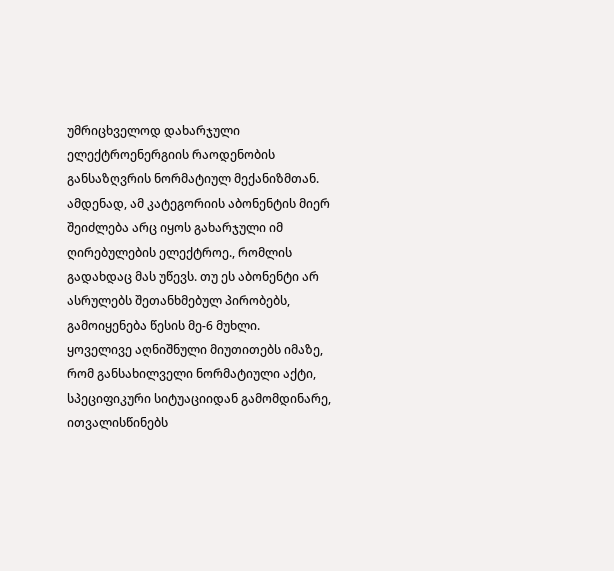უმრიცხველოდ დახარჯული ელექტროენერგიის რაოდენობის განსაზღვრის ნორმატიულ მექანიზმთან.
ამდენად, ამ კატეგორიის აბონენტის მიერ შეიძლება არც იყოს გახარჯული იმ ღირებულების ელექტროე., რომლის გადახდაც მას უწევს. თუ ეს აბონენტი არ ასრულებს შეთანხმებულ პირობებს, გამოიყენება წესის მე-6 მუხლი.
ყოველივე აღნიშნული მიუთითებს იმაზე, რომ განსახილველი ნორმატიული აქტი, სპეციფიკური სიტუაციიდან გამომდინარე, ითვალისწინებს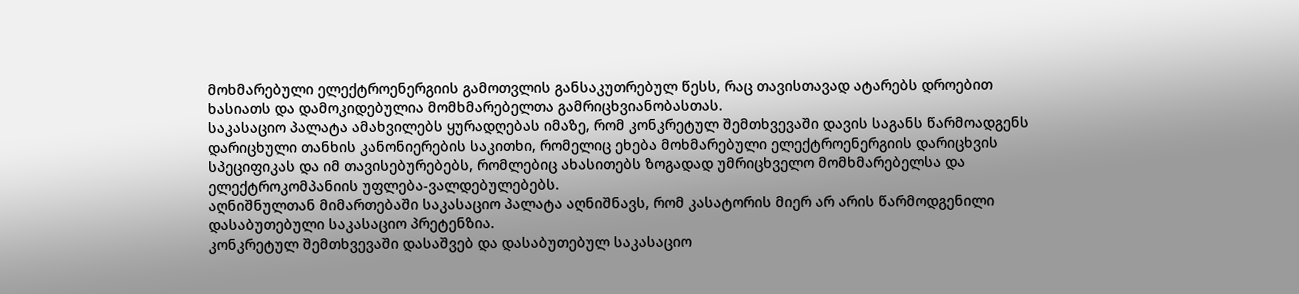მოხმარებული ელექტროენერგიის გამოთვლის განსაკუთრებულ წესს, რაც თავისთავად ატარებს დროებით ხასიათს და დამოკიდებულია მომხმარებელთა გამრიცხვიანობასთას.
საკასაციო პალატა ამახვილებს ყურადღებას იმაზე, რომ კონკრეტულ შემთხვევაში დავის საგანს წარმოადგენს დარიცხული თანხის კანონიერების საკითხი, რომელიც ეხება მოხმარებული ელექტროენერგიის დარიცხვის სპეციფიკას და იმ თავისებურებებს, რომლებიც ახასითებს ზოგადად უმრიცხველო მომხმარებელსა და ელექტროკომპანიის უფლება-ვალდებულებებს.
აღნიშნულთან მიმართებაში საკასაციო პალატა აღნიშნავს, რომ კასატორის მიერ არ არის წარმოდგენილი დასაბუთებული საკასაციო პრეტენზია.
კონკრეტულ შემთხვევაში დასაშვებ და დასაბუთებულ საკასაციო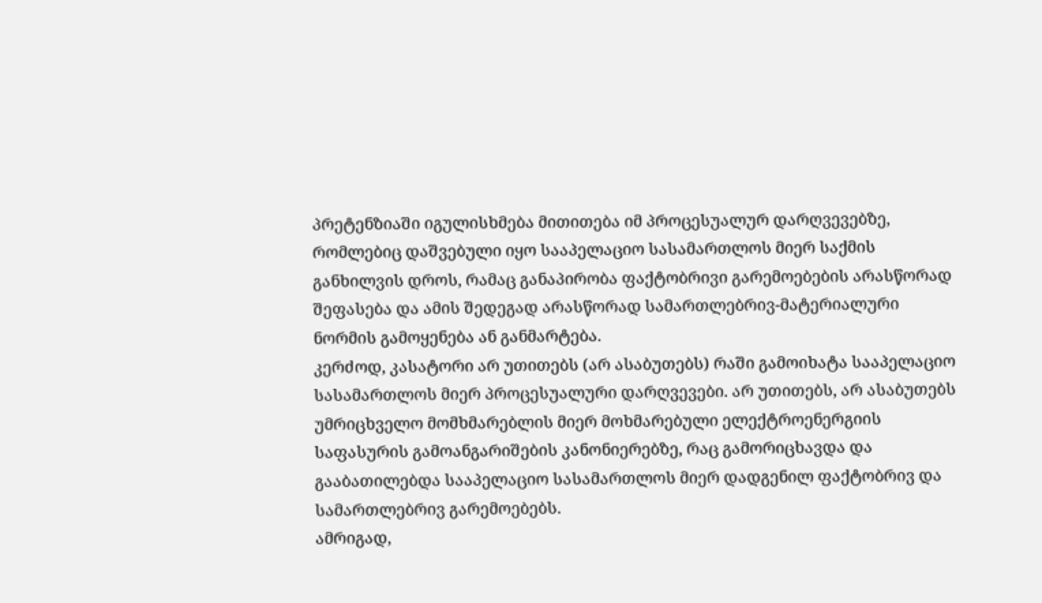პრეტენზიაში იგულისხმება მითითება იმ პროცესუალურ დარღვევებზე, რომლებიც დაშვებული იყო სააპელაციო სასამართლოს მიერ საქმის განხილვის დროს, რამაც განაპირობა ფაქტობრივი გარემოებების არასწორად შეფასება და ამის შედეგად არასწორად სამართლებრივ-მატერიალური ნორმის გამოყენება ან განმარტება.
კერძოდ, კასატორი არ უთითებს (არ ასაბუთებს) რაში გამოიხატა სააპელაციო სასამართლოს მიერ პროცესუალური დარღვევები. არ უთითებს, არ ასაბუთებს უმრიცხველო მომხმარებლის მიერ მოხმარებული ელექტროენერგიის საფასურის გამოანგარიშების კანონიერებზე, რაც გამორიცხავდა და გააბათილებდა სააპელაციო სასამართლოს მიერ დადგენილ ფაქტობრივ და სამართლებრივ გარემოებებს.
ამრიგად,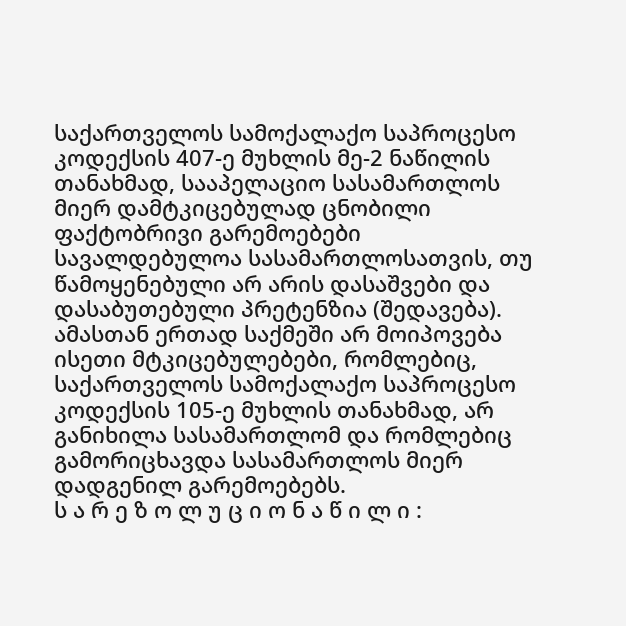საქართველოს სამოქალაქო საპროცესო კოდექსის 407-ე მუხლის მე-2 ნაწილის თანახმად, სააპელაციო სასამართლოს მიერ დამტკიცებულად ცნობილი ფაქტობრივი გარემოებები სავალდებულოა სასამართლოსათვის, თუ წამოყენებული არ არის დასაშვები და დასაბუთებული პრეტენზია (შედავება).
ამასთან ერთად საქმეში არ მოიპოვება ისეთი მტკიცებულებები, რომლებიც, საქართველოს სამოქალაქო საპროცესო კოდექსის 105-ე მუხლის თანახმად, არ განიხილა სასამართლომ და რომლებიც გამორიცხავდა სასამართლოს მიერ დადგენილ გარემოებებს.
ს ა რ ე ზ ო ლ უ ც ი ო ნ ა წ ი ლ ი :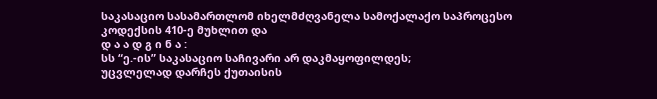საკასაციო სასამართლომ იხელმძღვანელა სამოქალაქო საპროცესო კოდექსის 410-ე მუხლით და
დ ა ა დ გ ი ნ ა :
სს “ე.-ის” საკასაციო საჩივარი არ დაკმაყოფილდეს;
უცვლელად დარჩეს ქუთაისის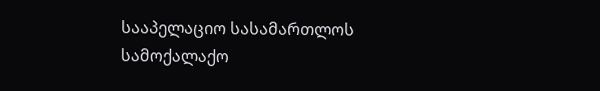სააპელაციო სასამართლოს სამოქალაქო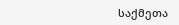საქმეთა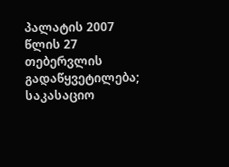პალატის 2007 წლის 27 თებერვლის გადაწყვეტილება;
საკასაციო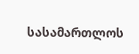სასამართლოს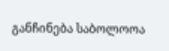განჩინება საბოლოოა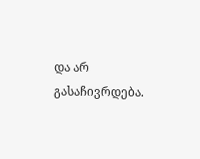და არ გასაჩივრდება.